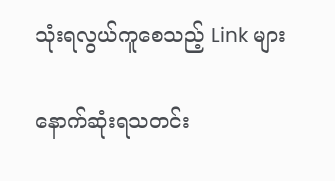သုံးရလွယ်ကူစေသည့် Link များ

နောက်ဆုံးရသတင်း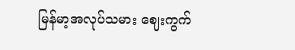မြန်မာ့အလုပ်သမား ဈေးကွက်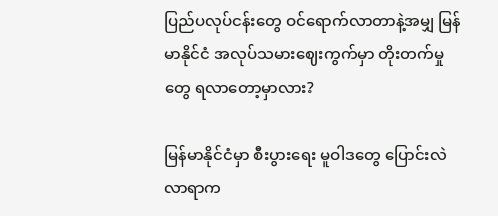ပြည်ပလုပ်ငန်းတွေ ဝင်ရောက်လာတာနဲ့အမျှ မြန်မာနိုင်ငံ အလုပ်သမားဈေးကွက်မှာ တိုးတက်မှုတွေ ရလာတော့မှာလား?

မြန်မာနိုင်ငံမှာ စီးပွားရေး မူဝါဒတွေ ပြောင်းလဲလာရာက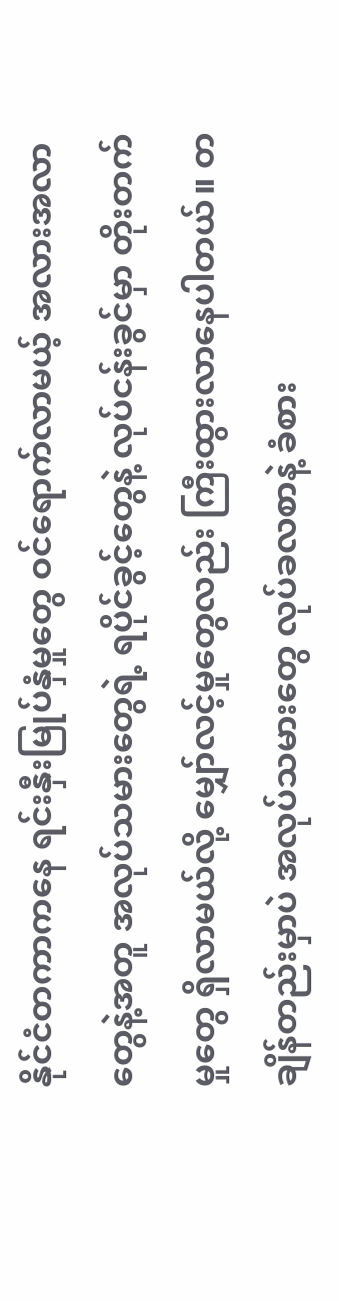နိုင်ငံတကာကနေ ရင်းနှီးမြုပ်နှံမှုတွေ ဝင်ရောက်လာမယ့် အလားအလာတွေနဲ့အတူ အလုပ်သမားတွေရဲ့ ရပိုင်ခွင့်တွေနဲ့ လုပ်ငန်းခွင်မှာ တိုးတက်မှုတွေ ရှိလာမယ်လို့ မျှော်လင့်မှုတွေလည်း ကြီးထွားလာနေပါတယ်။ တချိန်တည်းမှာပဲ အလုပ်သမားတွေ လုပ်ခလစာနဲ့ ခံစား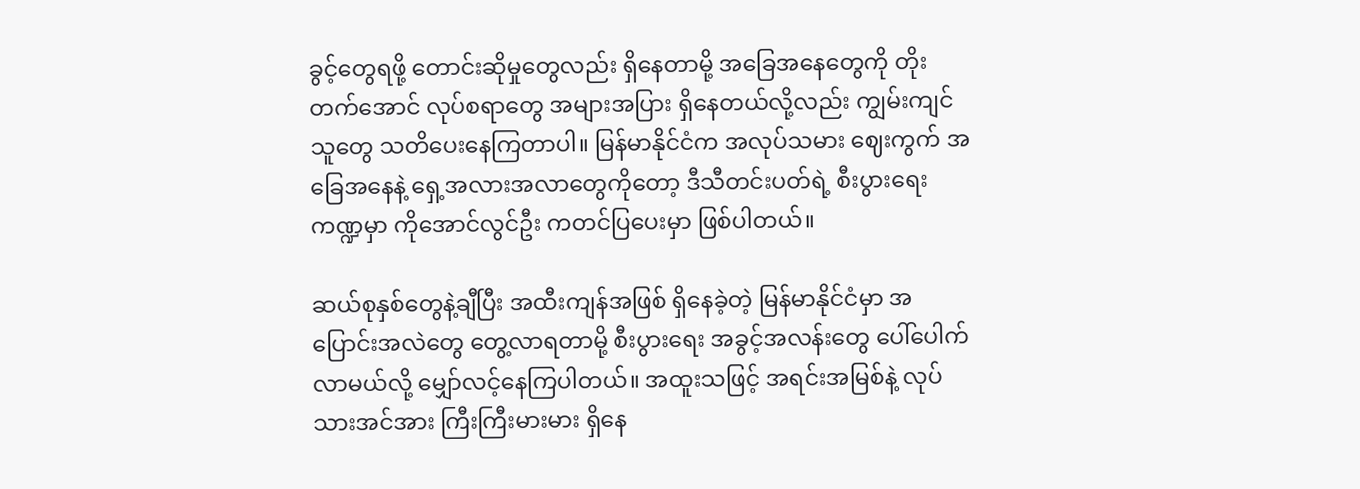ခွင့်တွေရဖို့ တောင်းဆိုမှုတွေလည်း ရှိနေတာမို့ အခြေအနေတွေကို တိုးတက်အောင် လုပ်စရာတွေ အများအပြား ရှိနေတယ်လို့လည်း ကျွမ်းကျင်သူတွေ သတိပေးနေကြတာပါ။ မြန်မာနိုင်ငံက အလုပ်သမား ဈေးကွက် အခြေအနေနဲ့ ရှေ့အလားအလာတွေကိုတော့ ဒီသီတင်းပတ်ရဲ့ စီးပွားရေး ကဏ္ဍမှာ ကိုအောင်လွင်ဦး ကတင်ပြပေးမှာ ဖြစ်ပါတယ်။

ဆယ်စုနှစ်တွေနဲ့ချီပြီး အထီးကျန်အဖြစ် ရှိနေခဲ့တဲ့ မြန်မာနိုင်ငံမှာ အပြောင်းအလဲတွေ တွေ့လာရတာမို့ စီးပွားရေး အခွင့်အလန်းတွေ ပေါ်ပေါက်လာမယ်လို့ မျှော်လင့်နေကြပါတယ်။ အထူးသဖြင့် အရင်းအမြစ်နဲ့ လုပ်သားအင်အား ကြီးကြီးမားမား ရှိနေ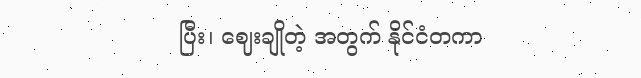ပြီး၊ ဈေးချိုတဲ့ အတွက် နိုင်ငံတကာ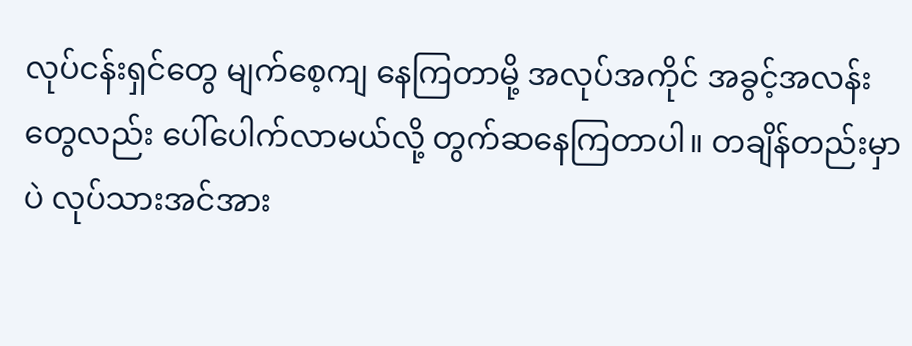လုပ်ငန်းရှင်တွေ မျက်စေ့ကျ နေကြတာမို့ အလုပ်အကိုင် အခွင့်အလန်းတွေလည်း ပေါ်ပေါက်လာမယ်လို့ တွက်ဆနေကြတာပါ။ တချိန်တည်းမှာပဲ လုပ်သားအင်အား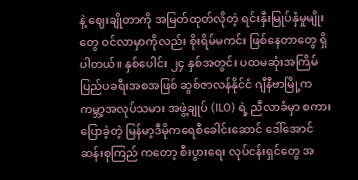နဲ့ ဈေးချိုတာကို အမြတ်ထုတ်လိုတဲ့ ရင်းနှီးမြုပ်နှံမှုမျိုးတွေ ဝင်လာမှာကိုလည်း စိုးရိမ်မကင်း ဖြစ်နေတာတွေ ရှိပါတယ်။ နှစ်ပေါင်း ၂၄ နှစ်အတွင်း ပထမဆုံးအကြိမ် ပြည်ပခရီးအစအဖြစ် ဆွစ်ဇာလန်နိုင်ငံ ဂျီနီဗာမြို့က ကမ္ဘာ့အလုပ်သမား အဖွဲ့ချုပ် (ILO) ရဲ့ ညီလာခံမှာ စကားပြောခဲ့တဲ့ မြန်မာ့ဒီမိုကရေစီခေါင်းဆောင် ဒေါ်အောင်ဆန်းစုကြည် ကတော့ စီးပွားရေး လုပ်ငန်းရှင်တွေ အ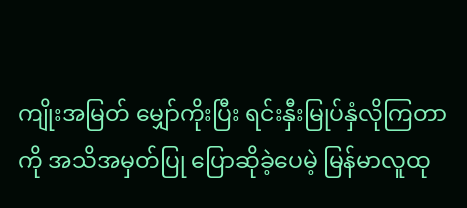ကျိုးအမြတ် မျှော်ကိုးပြီး ရင်းနှီးမြုပ်နှံလိုကြတာကို အသိအမှတ်ပြု ပြောဆိုခဲ့ပေမဲ့ မြန်မာလူထု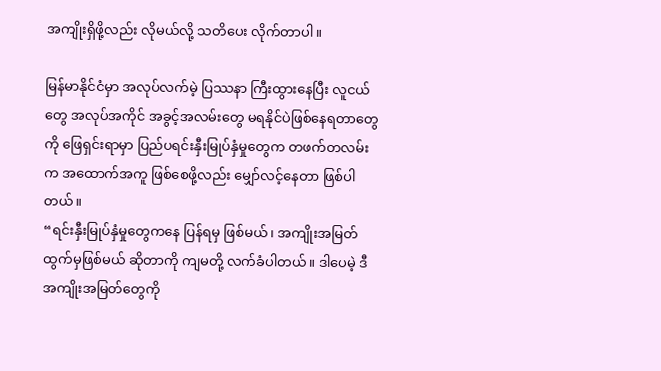အကျိုးရှိဖို့လည်း လိုမယ်လို့ သတိပေး လိုက်တာပါ။

မြန်မာနိုင်ငံမှာ အလုပ်လက်မဲ့ ပြဿနာ ကြီးထွားနေပြီး လူငယ်တွေ အလုပ်အကိုင် အခွင့်အလမ်းတွေ မရနိုင်ပဲဖြစ်နေရတာတွေကို ဖြေရှင်းရာမှာ ပြည်ပရင်းနှီးမြုပ်နှံမှုတွေက တဖက်တလမ်းက အထောက်အကူ ဖြစ်စေဖို့လည်း မျှော်လင့်နေတာ ဖြစ်ပါတယ်။
“ရင်းနှီးမြုပ်နှံမှုတွေကနေ ပြန်ရမှ ဖြစ်မယ်၊ အကျိုးအမြတ် ထွက်မှဖြစ်မယ် ဆိုတာကို ကျမတို့ လက်ခံပါတယ်။ ဒါပေမဲ့ ဒီအကျိုးအမြတ်တွေကို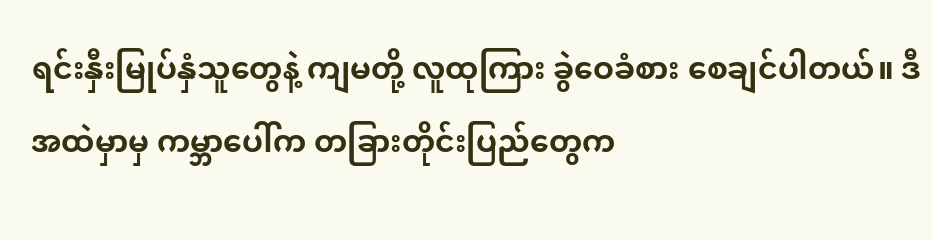ရင်းနှီးမြုပ်နှံသူတွေနဲ့ ကျမတို့ လူထုကြား ခွဲဝေခံစား စေချင်ပါတယ်။ ဒီအထဲမှာမှ ကမ္ဘာပေါ်က တခြားတိုင်းပြည်တွေက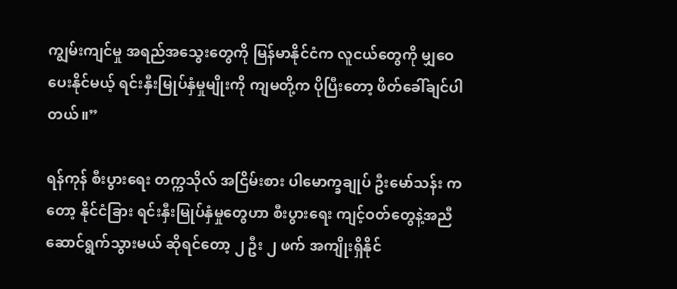ကျွမ်းကျင်မှု အရည်အသွေးတွေကို မြန်မာနိုင်ငံက လူငယ်တွေကို မျှဝေပေးနိုင်မယ့် ရင်းနှီးမြုပ်နှံမှုမျိုးကို ကျမတို့က ပိုပြီးတော့ ဖိတ်ခေါ်ချင်ပါတယ်။”

ရန်ကုန် စီးပွားရေး တက္ကသိုလ် အငြိမ်းစား ပါမောက္ခချုပ် ဦးမော်သန်း ကတော့ နိုင်ငံခြား ရင်းနှီးမြုပ်နှံမှုတွေဟာ စီးပွားရေး ကျင့်ဝတ်တွေနဲ့အညီ ဆောင်ရွက်သွားမယ် ဆိုရင်တော့ ၂ ဦး ၂ ဖက် အကျိုးရှိနိုင်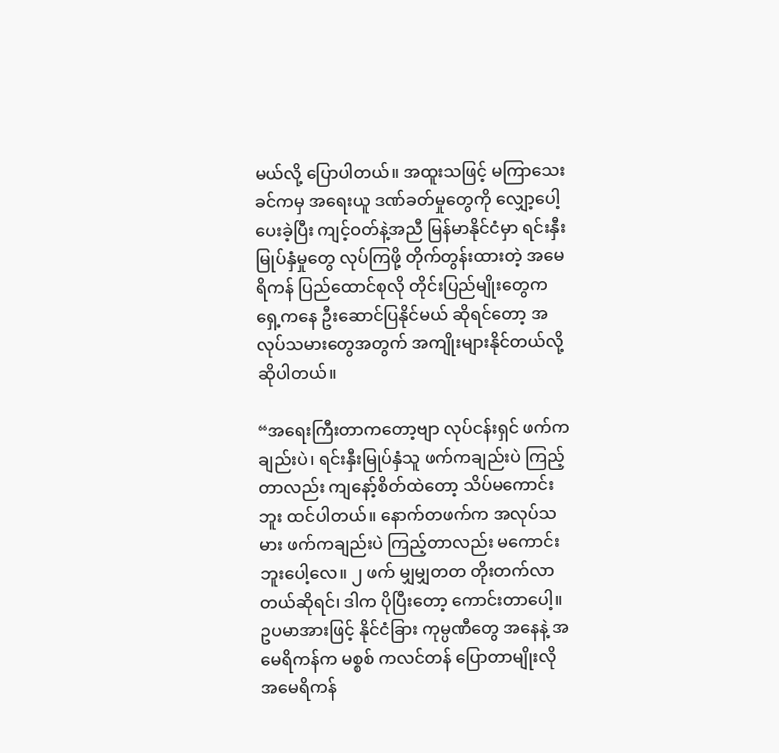မယ်လို့ ပြောပါတယ်။ အထူးသဖြင့် မကြာသေးခင်ကမှ အရေးယူ ဒဏ်ခတ်မှုတွေကို လျှော့ပေါ့ပေးခဲ့ပြီး ကျင့်ဝတ်နဲ့အညီ မြန်မာနိုင်ငံမှာ ရင်းနှီးမြုပ်နှံမှုတွေ လုပ်ကြဖို့ တိုက်တွန်းထားတဲ့ အမေရိကန် ပြည်ထောင်စုလို တိုင်းပြည်မျိုးတွေက ရှေ့ကနေ ဦးဆောင်ပြနိုင်မယ် ဆိုရင်တော့ အလုပ်သမားတွေအတွက် အကျိုးများနိုင်တယ်လို့ ဆိုပါတယ်။

“အရေးကြီးတာကတော့ဗျာ လုပ်ငန်းရှင် ဖက်ကချည်းပဲ၊ ရင်းနှီးမြုပ်နှံသူ ဖက်ကချည်းပဲ ကြည့်တာလည်း ကျနော့်စိတ်ထဲတော့ သိပ်မကောင်းဘူး ထင်ပါတယ်။ နောက်တဖက်က အလုပ်သမား ဖက်ကချည်းပဲ ကြည့်တာလည်း မကောင်းဘူးပေါ့လေ။ ၂ ဖက် မျှမျှတတ တိုးတက်လာတယ်ဆိုရင်၊ ဒါက ပိုပြီးတော့ ကောင်းတာပေါ့။ ဥပမာအားဖြင့် နိုင်ငံခြား ကုမ္ပဏီတွေ အနေနဲ့ အမေရိကန်က မစ္စစ် ကလင်တန် ပြောတာမျိုးလို အမေရိကန်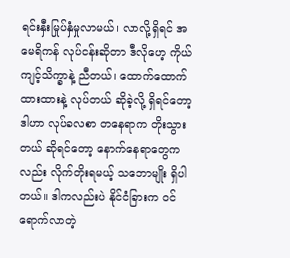ရင်းနှီးမြုပ်နှံမှုလာမယ်၊ လာလို့ရှိရင် အမေရိကန် လုပ်ငန်းဆိုတာ ဒီလိုဟေ့ ကိုယ်ကျင့်သိက္ခာနဲ့ ညီတယ်၊ ထောက်ထောက် ထားထားနဲ့ လုပ်တယ် ဆိုခဲ့လို့ ရှိရင်တော့ ဒါဟာ လုပ်ခလစာ တနေရာက တိုးသွားတယ် ဆိုရင်တော့ နောက်နေရာတွေကလည်း လိုက်တိုးရမယ့် သဘောမျိုး ရှိပါတယ်။ ဒါကလည်းပဲ နိုင်ငံခြားက ဝင်ရောက်လာတဲ့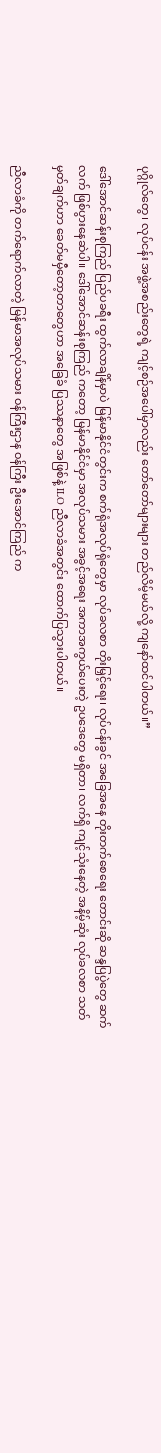ပုဂ္ဂိုလ်တွေ၊ လုပ်ငန်း အဖွဲ့အစည်းတွေရဲ့ ကျင့်စဉ်အပေါ်မှာလည်း တော်တော်များများ တည်လိမ့်မယ်လို့ ကျနော်ထင်ပါတယ်။”

ဒေါ်အောင်ဆန်းစုကြည် ပြည်ပခရီး ထွက်လာချိန်မှာပဲ မြန်မာနိုင်ငံတွင်းက စက်ရုံအလုပ်ရုံတွေမှာ လုပ်ခလစာ တိုးမြှင့်ရေး၊ လုပ်ငန်းခွင် အခြေအနေ တိုးတက်စေရေး တောင်းဆို ဆန္ဒပြပွဲတွေ ဆက်လက် ဖြစ်ပွားနေဆဲပါ။ ဒေါ်အောင်ဆန်းစုကြည် ကတော့ မြန်မာနိုင်ငံမှာ အလုပ်သမား အခွင့်အရေး အကာအကွယ်ပေးတဲ့ ဥပဒေတွေ မရှိတာ၊ လက်ရှိ ကျင့်သုံးနေတဲ့ အနိမ့်ဆုံး လုပ်ခလစာ သတ်မှတ်ချက်ဟာ ခေတ်မမှီတော့တာတွေဟာ အခြေခံ ပြဿနာတွေ အဖြစ်နဲ့ ILO ညီလာခံအတွင်း ထောက်ပြသွားပါတယ်။

ညီလာခံကို တက်ရောက်လာတဲ့ မြန်မာအလုပ်သမား ဝန်ကြီးဌာန ဝန်ကြီး ဦးအောင်ကြည် က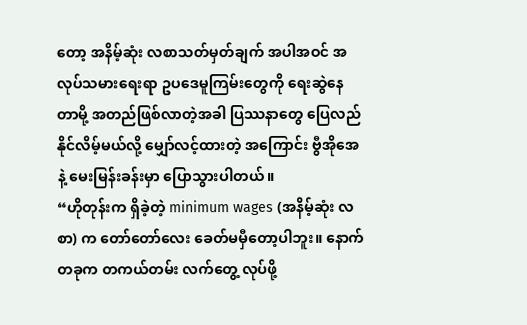တော့ အနိမ့်ဆုံး လစာသတ်မှတ်ချက် အပါအဝင် အလုပ်သမားရေးရာ ဥပဒေမူကြမ်းတွေကို ရေးဆွဲနေတာမို့ အတည်ဖြစ်လာတဲ့အခါ ပြဿနာတွေ ပြေလည် နိုင်လိမ့်မယ်လို့ မျှော်လင့်ထားတဲ့ အကြောင်း ဗွီအိုအေနဲ့ မေးမြန်းခန်းမှာ ပြောသွားပါတယ်။
“ဟိုတုန်းက ရှိခဲ့တဲ့ minimum wages (အနိမ့်ဆုံး လစာ) က တော်တော်လေး ခေတ်မမှီတော့ပါဘူး။ နောက်တခုက တကယ်တမ်း လက်တွေ့ လုပ်ဖို့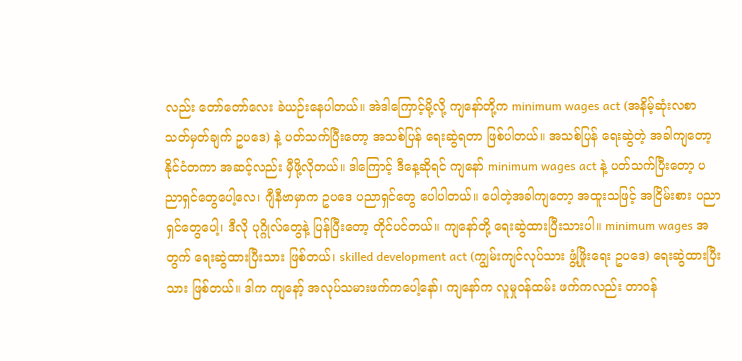လည်း တော်တော်လေး ခဲယဉ်းနေပါတယ်။ အဲဒါကြောင့်မို့လို့ ကျနော်တို့က minimum wages act (အနိမ့်ဆုံးလစာ သတ်မှတ်ချက် ဥပဒေ) နဲ့ ပတ်သက်ပြီးတော့ အသစ်ပြန် ရေးဆွဲရတာ ဖြစ်ပါတယ်။ အသစ်ပြန် ရေးဆွဲတဲ့ အခါကျတော့ နိုင်ငံတကာ အဆင့်လည်း မှီဖို့လိုတယ်။ ဒါကြောင့် ဒီနေ့ဆိုရင် ကျနော် minimum wages act နဲ့ ပတ်သက်ပြီးတော့ ပညာရှင်တွေပေါ့လေ၊ ဂျီနီဗာမှာက ဥပဒေ ပညာရှင်တွေ ပေါပါတယ်။ ပေါတဲ့အခါကျတော့ အထူးသဖြင့် အငြိမ်းစား ပညာရှင်တွေပေါ့၊ ဒီလို ပုဂ္ဂိုလ်တွေနဲ့ ပြန်ပြီးတော့ တိုင်ပင်တယ်။ ကျနော်တို့ ရေးဆွဲထားပြီးသားပါ။ minimum wages အတွက် ရေးဆွဲထားပြီးသား ဖြစ်တယ်၊ skilled development act (ကျွမ်းကျင်လုပ်သား ဖွံ့ဖြိုးရေး ဥပဒေ) ရေးဆွဲထားပြီးသား ဖြစ်တယ်။ ဒါက ကျနော့် အလုပ်သမားဖက်ကပေါ့နော်၊ ကျနော်က လူမှုဝန်ထမ်း ဖက်ကလည်း တာဝန်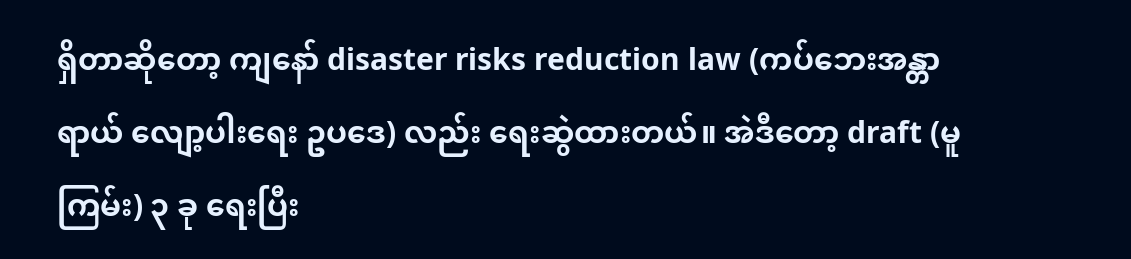ရှိတာဆိုတော့ ကျနော် disaster risks reduction law (ကပ်ဘေးအန္တာရာယ် လျော့ပါးရေး ဥပဒေ) လည်း ရေးဆွဲထားတယ်။ အဲဒီတော့ draft (မူကြမ်း) ၃ ခု ရေးပြီး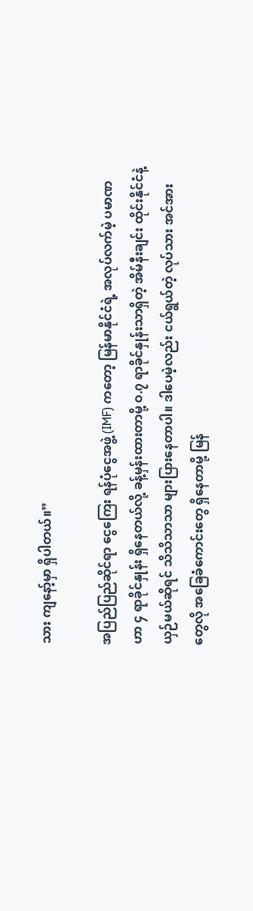သား ကျနော့်မှာ ရှိပါတယ်။”

အပြည်ပြည်ဆိုင်ရာ ငွေကြေး ရန်ပုံငွေအဖွဲ့ (IMF) ကတော့ မြန်မာနိုင်ငံရဲ့ အလုပ်လက်မဲ့ ပမာဏဟာ ၄ ရာခိုင်နှုန်း ရှိနေတယ်လို့ ခန့်မှန်းထားတာမို့ ဝ.၇ ရာခိုင်နှုန်းသာရှိတဲ့ အိမ်နီးချင်း ထိုင်းနိုင်ငံနဲ့ ယှဉ်မယ်ဆိုရင် သိသိသာသာ များပြားနေတာပါ။ ဒါပေမဲ့လည်း ငယ်ရွယ်တဲ့ လုပ်သား အင်အားတွေလို အခြေခံကောင်းတွေ ရှိနေတာမို့ မြန်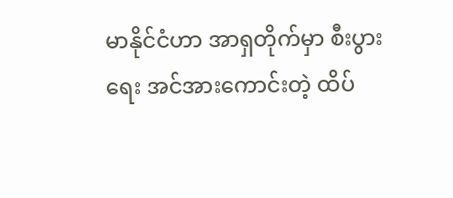မာနိုင်ငံဟာ အာရှတိုက်မှာ စီးပွားရေး အင်အားကောင်းတဲ့ ထိပ်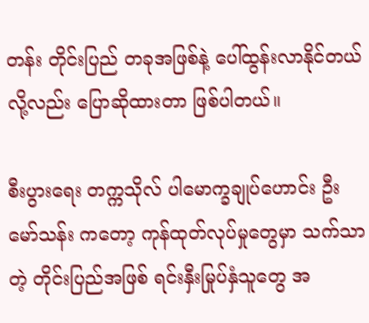တန်း တိုင်းပြည် တခုအဖြစ်နဲ့ ပေါ်ထွန်းလာနိုင်တယ်လို့လည်း ပြောဆိုထားတာ ဖြစ်ပါတယ်။

စီးပွားရေး တက္ကသိုလ် ပါမောက္ခချုပ်ဟောင်း ဦးမော်သန်း ကတော့ ကုန်ထုတ်လုပ်မှုတွေမှာ သက်သာတဲ့ တိုင်းပြည်အဖြစ် ရင်းနှီးမြုပ်နှံသူတွေ အ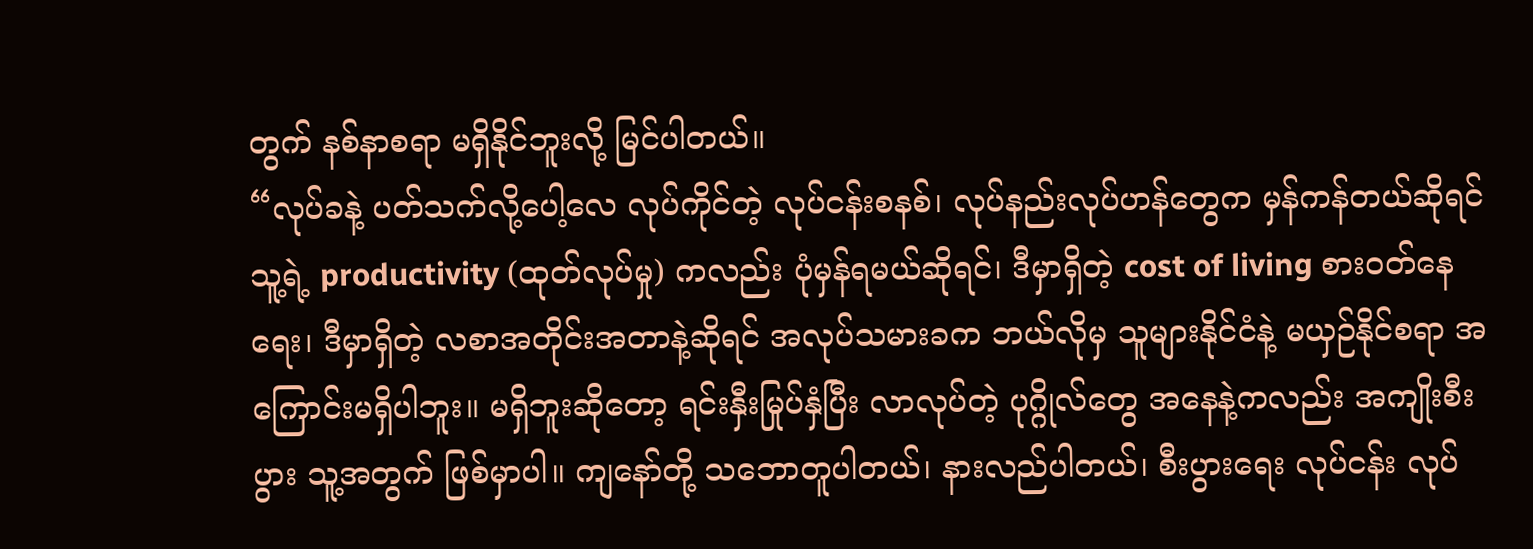တွက် နစ်နာစရာ မရှိနိုင်ဘူးလို့ မြင်ပါတယ်။
“လုပ်ခနဲ့ ပတ်သက်လို့ပေါ့လေ လုပ်ကိုင်တဲ့ လုပ်ငန်းစနစ်၊ လုပ်နည်းလုပ်ဟန်တွေက မှန်ကန်တယ်ဆိုရင် သူ့ရဲ့ productivity (ထုတ်လုပ်မှု) ကလည်း ပုံမှန်ရမယ်ဆိုရင်၊ ဒီမှာရှိတဲ့ cost of living စားဝတ်နေရေး၊ ဒီမှာရှိတဲ့ လစာအတိုင်းအတာနဲ့ဆိုရင် အလုပ်သမားခက ဘယ်လိုမှ သူများနိုင်ငံနဲ့ မယှဉ်နိုင်စရာ အကြောင်းမရှိပါဘူး။ မရှိဘူးဆိုတော့ ရင်းနှီးမြုပ်နှံပြီး လာလုပ်တဲ့ ပုဂ္ဂိုလ်တွေ အနေနဲ့ကလည်း အကျိုးစီးပွား သူ့အတွက် ဖြစ်မှာပါ။ ကျနော်တို့ သဘောတူပါတယ်၊ နားလည်ပါတယ်၊ စီးပွားရေး လုပ်ငန်း လုပ်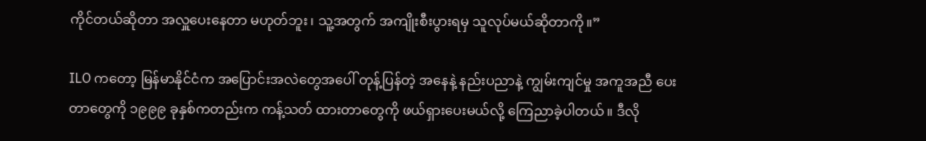ကိုင်တယ်ဆိုတာ အလှူပေးနေတာ မဟုတ်ဘူး၊ သူ့အတွက် အကျိုးစီးပွားရမှ သူလုပ်မယ်ဆိုတာကို။”

ILO ကတော့ မြန်မာနိုင်ငံက အပြောင်းအလဲတွေအပေါ် တုန့်ပြန်တဲ့ အနေနဲ့ နည်းပညာနဲ့ ကျွမ်းကျင်မှု အကူအညီ ပေးတာတွေကို ၁၉၉၉ ခုနှစ်ကတည်းက ကန့်သတ် ထားတာတွေကို ဖယ်ရှားပေးမယ်လို့ ကြေညာခဲ့ပါတယ်။ ဒီလို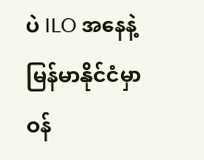ပဲ ILO အနေနဲ့ မြန်မာနိုင်ငံမှာ ဝန်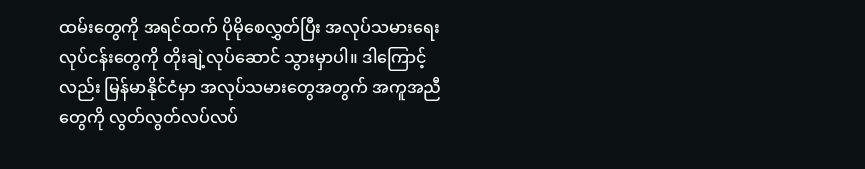ထမ်းတွေကို အရင်ထက် ပိုမိုစေလွှတ်ပြီး အလုပ်သမားရေး လုပ်ငန်းတွေကို တိုးချဲ့လုပ်ဆောင် သွားမှာပါ။ ဒါကြောင့်လည်း မြန်မာနိုင်ငံမှာ အလုပ်သမားတွေအတွက် အကူအညီတွေကို လွတ်လွတ်လပ်လပ်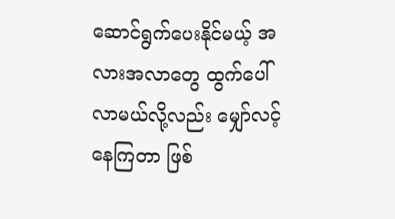ဆောင်ရွက်ပေးနိုင်မယ့် အလားအလာတွေ ထွက်ပေါ် လာမယ်လို့လည်း မျှော်လင့်နေကြတာ ဖြစ်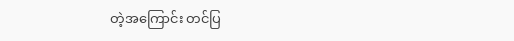တဲ့အကြောင်း တင်ပြ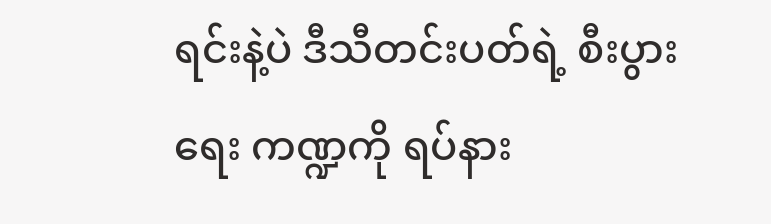ရင်းနဲ့ပဲ ဒီသီတင်းပတ်ရဲ့ စီးပွားရေး ကဏ္ဍကို ရပ်နား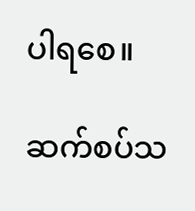ပါရစေ။

ဆက်စပ်သ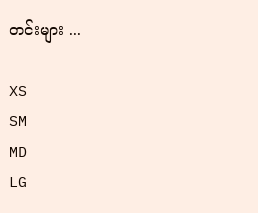တင်းများ ...

XS
SM
MD
LG